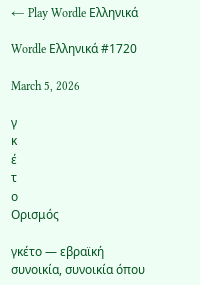← Play Wordle Ελληνικά

Wordle Ελληνικά #1720

March 5, 2026

γ
κ
έ
τ
ο
Ορισμός

γκέτο — εβραϊκή συνοικία, συνοικία όπου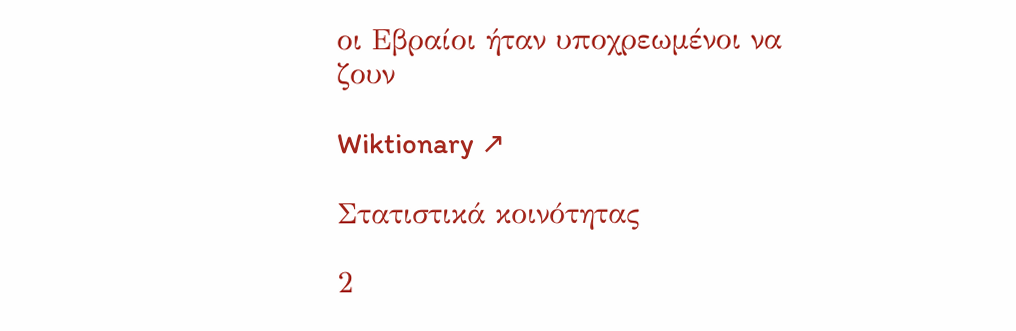οι Εβραίοι ήταν υποχρεωμένοι να ζουν

Wiktionary ↗

Στατιστικά κοινότητας

2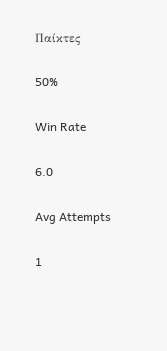Παίκτες

50%

Win Rate

6.0

Avg Attempts

1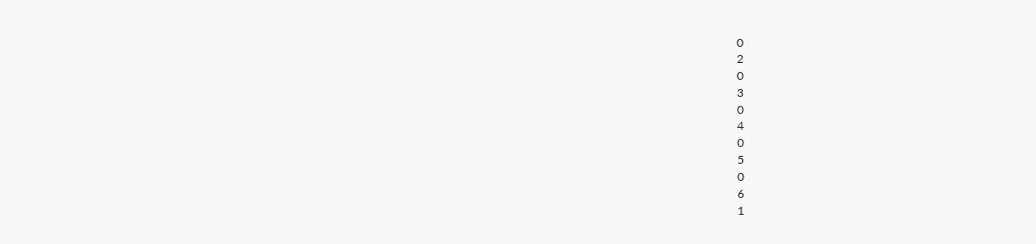0
2
0
3
0
4
0
5
0
6
1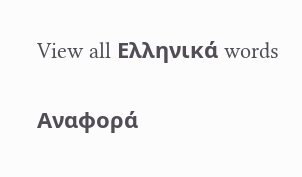View all Ελληνικά words

Αναφορά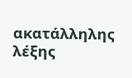ακατάλληλης λέξης